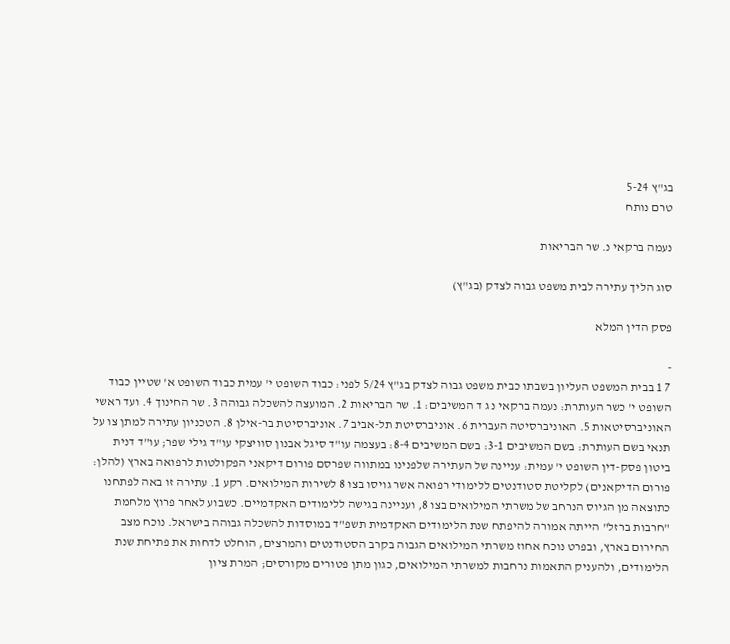בג"ץ 5-24
טרם נותח

נעמה ברקאי נ. שר הבריאות

סוג הליך עתירה לבית משפט גבוה לצדק (בג"ץ)

פסק הדין המלא

-
7 1 בבית המשפט העליון בשבתו כבית משפט גבוה לצדק בג"ץ 5/24 לפני: כבוד השופט י' עמית כבוד השופט א' שטיין כבוד השופט י' כשר העותרת: נעמה ברקאי נ ג ד המשיבים: 1. שר הבריאות 2. המועצה להשכלה גבוהה 3. שר החינוך 4. ועד ראשי האוניברסיטאות 5. האוניברסיטה העברית 6. אוניברסיטת תל-אביב 7. אוניברסיטת בר-אילן 8. הטכניון עתירה למתן צו על תנאי בשם העותרת: בשם המשיבים 3-1: בשם המשיבים 8-4: בעצמה עו"ד סיגל אבנון סוויצקי עו"ד גילי שפר; עו"ד דנית ביטון פסק-דין השופט י' עמית: עניינה של העתירה שלפנינו במתווה שפרסם פורום דיקאני הפקולטות לרפואה בארץ (להלן: פורום הדיקאנים) לקליטת סטודנטים ללימודי רפואה אשר גויסו בצו 8 לשירות המילואים. רקע 1. עתירה זו באה לפתחנו כתוצאה מן הגיוס הנרחב של משרתי המילואים בצו 8, ועניינה בגישה ללימודים האקדמיים. כשבוע לאחר פרוץ מלחמת "חרבות ברזל" הייתה אמורה להיפתח שנת הלימודים האקדמית תשפ"ד במוסדות להשכלה גבוהה בישראל. נוכח מצב החירום בארץ, ובפרט נוכח אחוז משרתי המילואים הגבוה בקרב הסטודנטים והמרצים, הוחלט לדחות את פתיחת שנת הלימודים, ולהעניק התאמות נרחבות למשרתי המילואים, כגון מתן פטורים מקורסים; המרת ציון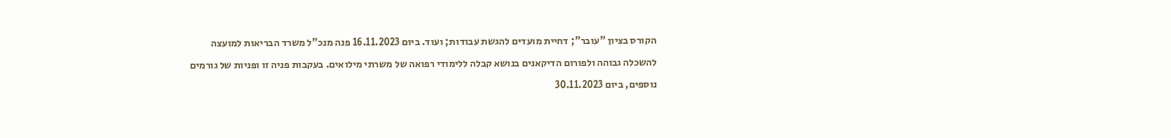הקורס בציון "עובר"; דחיית מועדים להגשת עבודות; ועוד. ביום 16.11.2023 פנה מנכ"ל משרד הבריאות למועצה להשכלה גבוהה ולפורום הדיקאנים בנושא קבלה ללימודי רפואה של משרתי מילואים. בעקבות פניה זו ופניות של גורמים נוספים, ביום 30.11.2023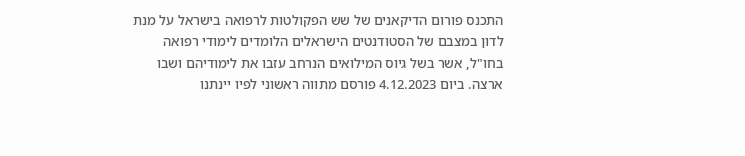התכנס פורום הדיקאנים של שש הפקולטות לרפואה בישראל על מנת לדון במצבם של הסטודנטים הישראלים הלומדים לימודי רפואה בחו"ל, אשר בשל גיוס המילואים הנרחב עזבו את לימודיהם ושבו ארצה. ביום 4.12.2023 פורסם מתווה ראשוני לפיו יינתנו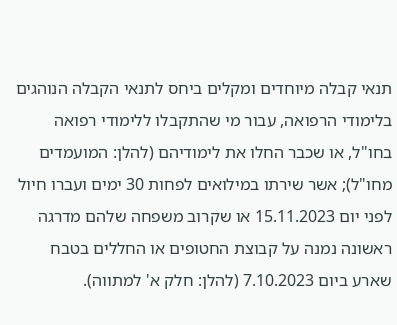תנאי קבלה מיוחדים ומקלים ביחס לתנאי הקבלה הנוהגים בלימודי הרפואה, עבור מי שהתקבלו ללימודי רפואה בחו"ל, או שכבר החלו את לימודיהם (להלן: המועמדים מחו"ל); אשר שירתו במילואים לפחות 30 ימים ועברו חיול לפני יום 15.11.2023 או שקרוב משפחה שלהם מדרגה ראשונה נמנה על קבוצת החטופים או החללים בטבח שארע ביום 7.10.2023 (להלן: חלק א' למתווה).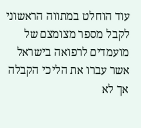עוד הוחלט במתווה הראשוני לקבל מספר מצומצם של מועמדים לרפואה בישראל אשר עברו את הליכי הקבלה אך לא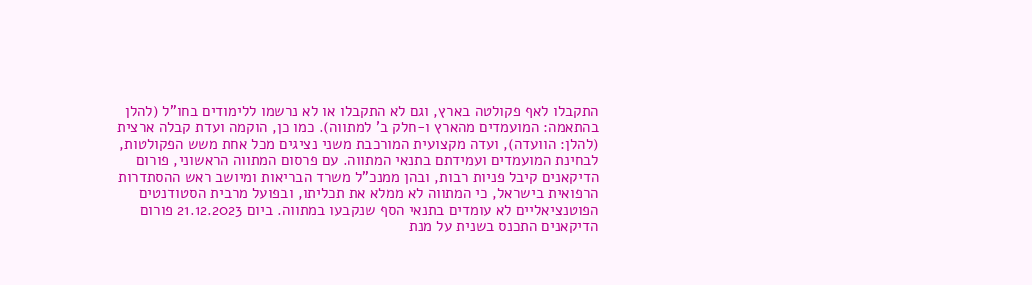התקבלו לאף פקולטה בארץ, וגם לא התקבלו או לא נרשמו ללימודים בחו"ל (להלן בהתאמה: המועמדים מהארץ ו-חלק ב' למתווה). כמו כן, הוקמה ועדת קבלה ארצית (להלן: הוועדה), ועדה מקצועית המורכבת משני נציגים מכל אחת משש הפקולטות, לבחינת המועמדים ועמידתם בתנאי המתווה. עם פרסום המתווה הראשוני, פורום הדיקאנים קיבל פניות רבות, ובהן ממנכ"ל משרד הבריאות ומיושב ראש ההסתדרות הרפואית בישראל, כי המתווה לא ממלא את תכליתו, ובפועל מרבית הסטודנטים הפוטנציאליים לא עומדים בתנאי הסף שנקבעו במתווה. ביום 21.12.2023 פורום הדיקאנים התכנס בשנית על מנת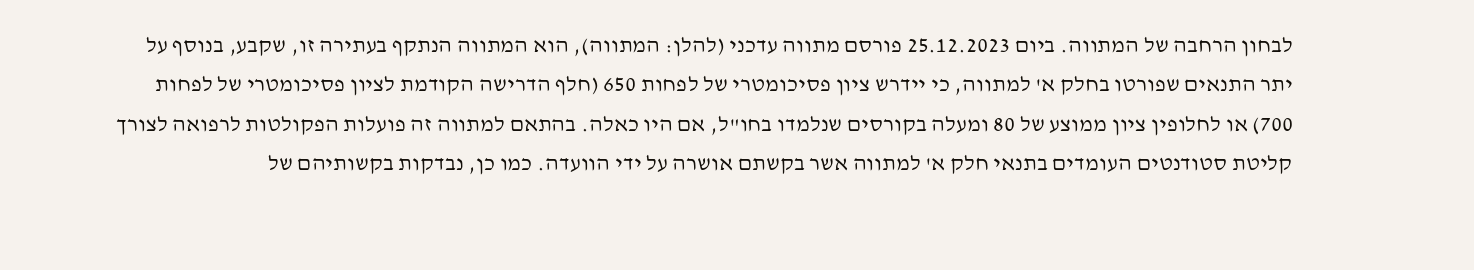לבחון הרחבה של המתווה. ביום 25.12.2023 פורסם מתווה עדכני (להלן: המתווה), הוא המתווה הנתקף בעתירה זו, שקבע, בנוסף על יתר התנאים שפורטו בחלק א' למתווה, כי יידרש ציון פסיכומטרי של לפחות 650 (חלף הדרישה הקודמת לציון פסיכומטרי של לפחות 700) או לחלופין ציון ממוצע של 80 ומעלה בקורסים שנלמדו בחו"ל, אם היו כאלה. בהתאם למתווה זה פועלות הפקולטות לרפואה לצורך קליטת סטודנטים העומדים בתנאי חלק א' למתווה אשר בקשתם אושרה על ידי הוועדה. כמו כן, נבדקות בקשותיהם של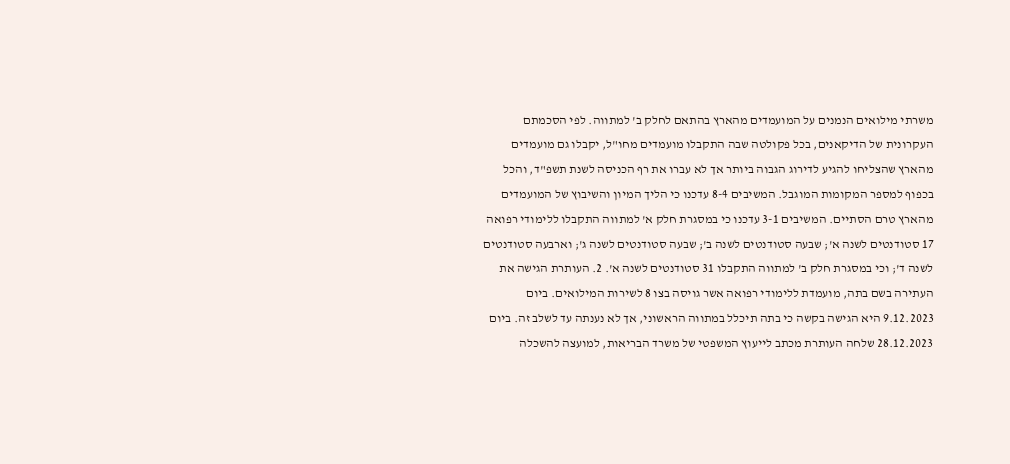משרתי מילואים הנמנים על המועמדים מהארץ בהתאם לחלק ב' למתווה. לפי הסכמתם העקרונית של הדיקאנים, בכל פקולטה שבה התקבלו מועמדים מחו"ל, יקבלו גם מועמדים מהארץ שהצליחו להגיע לדירוג הגבוה ביותר אך לא עברו את רף הכניסה לשנת תשפ"ד, והכל בכפוף למספר המקומות המוגבל. המשיבים 8-4 עדכנו כי הליך המיון והשיבוץ של המועמדים מהארץ טרם הסתיים. המשיבים 3-1 עדכנו כי במסגרת חלק א' למתווה התקבלו ללימודי רפואה 17 סטודנטים לשנה א'; שבעה סטודנטים לשנה ב'; שבעה סטודנטים לשנה ג'; וארבעה סטודנטים לשנה ד'; וכי במסגרת חלק ב' למתווה התקבלו 31 סטודנטים לשנה א'. 2. העותרת הגישה את העתירה בשם בתה, מועמדת ללימודי רפואה אשר גויסה בצו 8 לשירות המילואים. ביום 9.12.2023 היא הגישה בקשה כי בתה תיכלל במתווה הראשוני, אך לא נענתה עד לשלב זה. ביום 28.12.2023 שלחה העותרת מכתב לייעוץ המשפטי של משרד הבריאות, למועצה להשכלה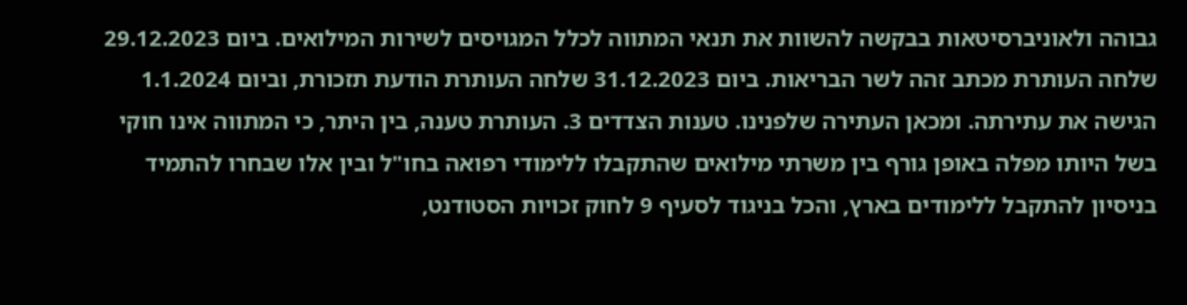גבוהה ולאוניברסיטאות בבקשה להשוות את תנאי המתווה לכלל המגויסים לשירות המילואים. ביום 29.12.2023 שלחה העותרת מכתב זהה לשר הבריאות. ביום 31.12.2023 שלחה העותרת הודעת תזכורת, וביום 1.1.2024 הגישה את עתירתה. ומכאן העתירה שלפנינו. טענות הצדדים 3. העותרת טענה, בין היתר, כי המתווה אינו חוקי בשל היותו מפלה באופן גורף בין משרתי מילואים שהתקבלו ללימודי רפואה בחו"ל ובין אלו שבחרו להתמיד בניסיון להתקבל ללימודים בארץ, והכל בניגוד לסעיף 9 לחוק זכויות הסטודנט,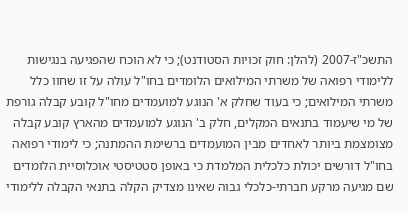התשכ"ז-2007 (להלן: חוק זכויות הסטודנט); כי לא הוכח שהפגיעה בנגישות ללימודי רפואה של משרתי המילואים הלומדים בחו"ל עולה על זו שחוו כלל משרתי המילואים; כי בעוד שחלק א' הנוגע למועמדים מחו"ל קובע קבלה גורפת של מי שיעמוד בתנאים המקלים, חלק ב' הנוגע למועמדים מהארץ קובע קבלה מצומצמת ביותר לאחדים מבין המועמדים ברשימת ההמתנה; כי לימודי רפואה בחו"ל דורשים יכולת כלכלית המלמדת כי באופן סטטיסטי אוכלוסיית הלומדים שם מגיעה מרקע חברתי-כלכלי גבוה שאינו מצדיק הקלה בתנאי הקבלה ללימודי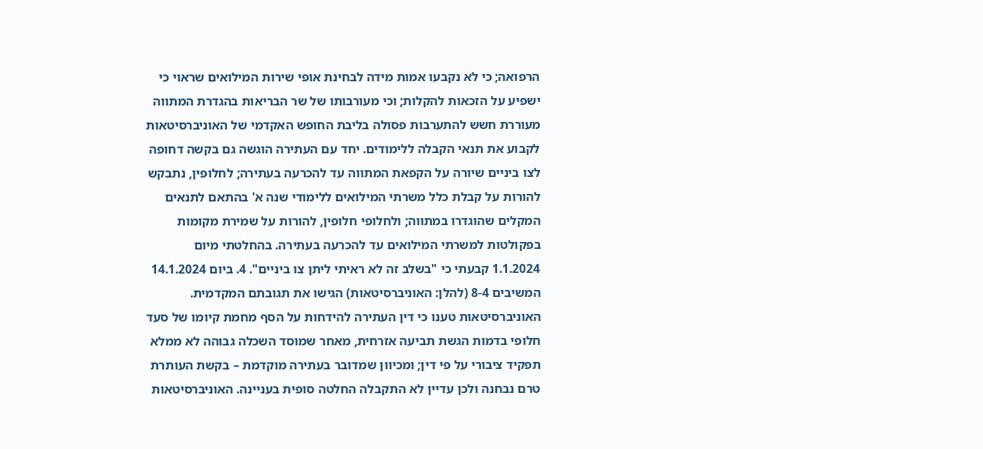הרפואה; כי לא נקבעו אמות מידה לבחינת אופי שירות המילואים שראוי כי ישפיע על הזכאות להקלות; וכי מעורבותו של שר הבריאות בהגדרת המתווה מעוררת חשש להתערבות פסולה בליבת החופש האקדמי של האוניברסיטאות לקבוע את תנאי הקבלה ללימודים. יחד עם העתירה הוגשה גם בקשה דחופה לצו ביניים שיורה על הקפאת המתווה עד להכרעה בעתירה; לחלופין, נתבקש להורות על קבלת כלל משרתי המילואים ללימודי שנה א' בהתאם לתנאים המקלים שהוגדרו במתווה; ולחלופי חלופין, להורות על שמירת מקומות בפקולטות למשרתי המילואים עד להכרעה בעתירה. בהחלטתי מיום 1.1.2024 קבעתי כי "בשלב זה לא ראיתי ליתן צו ביניים". 4. ביום 14.1.2024 המשיבים 8-4 (להלן: האוניברסיטאות) הגישו את תגובתם המקדמית. האוניברסיטאות טענו כי דין העתירה להידחות על הסף מחמת קיומו של סעד חלופי בדמות הגשת תביעה אזרחית, מאחר שמוסד השכלה גבוהה לא ממלא תפקיד ציבורי על פי דין; ומכיוון שמדובר בעתירה מוקדמת – בקשת העותרת טרם נבחנה ולכן עדיין לא התקבלה החלטה סופית בעניינה. האוניברסיטאות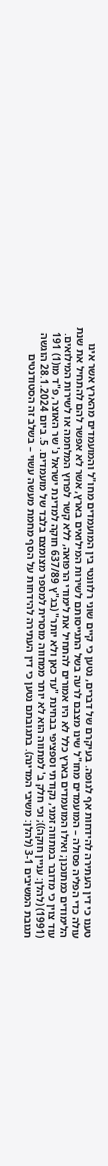טענו כי דין העתירה להידחות אף לגופה. בעיקרם של דברים, נטען כי קיים שוני רלוונטי בין המועמדים מחו"ל והמועמדים מהארץ אשר אינו עולה כדי הפליה פסולה – המועמדים מחו"ל שינו מצבם לרעה בשל התגייסותם לשירות המילואים בארץ, אשר לא אפשר להם להתחיל את שנת הלימודים כמתוכנן; ואילו המועמדים בארץ כלל לא היו אמורים להתחיל את לימודי הרפואה, ללא קשר לפרוץ המלחמה או לשירות המילואים. עוד צוין כי מדובר במתווה זמני, נקודתי וספציפי בבחינת "עד כאן ולא יותר" (בג"ץ 637/89 חוקה למדינת ישראל נ' שר האוצר, פ"ד מו(1) 191 (1991) (להלן: עניין חוקה)); וכי חלק ב' למתווה הוא לא יותר ממחווה מוסרית למספר מצומצם בלבד של מועמדים. 5. ביום 28.1.2024 הוגשה תגובת המשיבים 3-1 (להלן: משיבי המדינה). בתגובתם נטען כי דין העתירה להידחות על הסף מחמת מעשה עשוי – בשלב זה הסטודנטים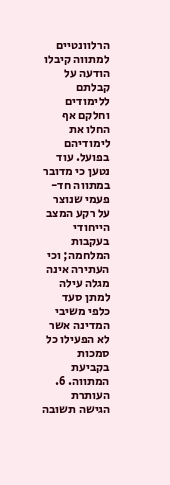הרלוונטיים למתווה קיבלו הודעה על קבלתם ללימודים וחלקם אף החלו את לימודיהם בפועל. עוד נטען כי מדובר במתווה חד-פעמי שנוצר על רקע המצב הייחודי בעקבות המלחמה; וכי העתירה אינה מגלה עילה למתן סעד כלפי משיבי המדינה אשר לא הפעילו כל סמכות בקביעת המתווה. 6. העותרת הגישה תשובה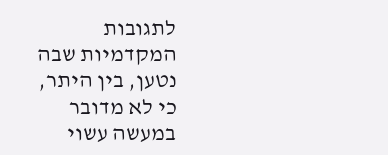לתגובות המקדמיות שבה נטען, בין היתר, כי לא מדובר במעשה עשוי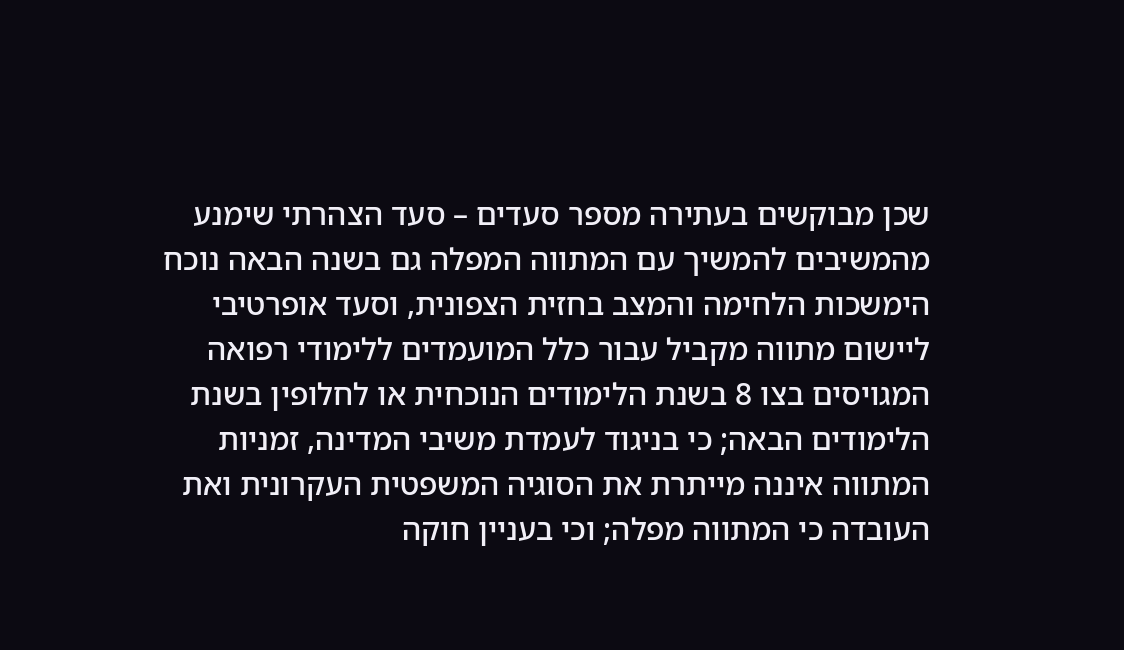שכן מבוקשים בעתירה מספר סעדים – סעד הצהרתי שימנע מהמשיבים להמשיך עם המתווה המפלה גם בשנה הבאה נוכח הימשכות הלחימה והמצב בחזית הצפונית, וסעד אופרטיבי ליישום מתווה מקביל עבור כלל המועמדים ללימודי רפואה המגויסים בצו 8 בשנת הלימודים הנוכחית או לחלופין בשנת הלימודים הבאה; כי בניגוד לעמדת משיבי המדינה, זמניות המתווה איננה מייתרת את הסוגיה המשפטית העקרונית ואת העובדה כי המתווה מפלה; וכי בעניין חוקה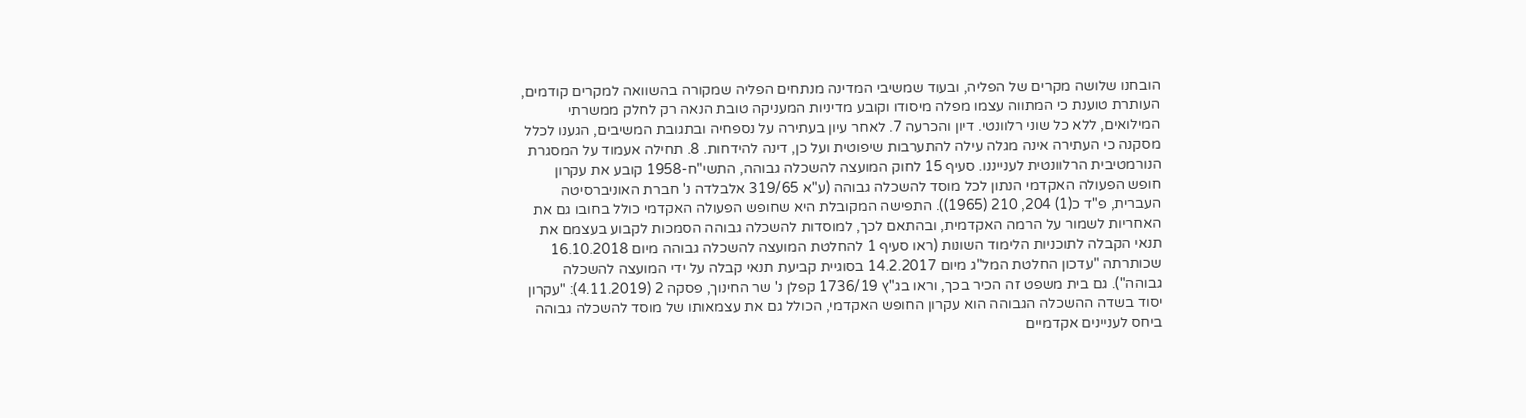הובחנו שלושה מקרים של הפליה, ובעוד שמשיבי המדינה מנתחים הפליה שמקורה בהשוואה למקרים קודמים, העותרת טוענת כי המתווה עצמו מפלה מיסודו וקובע מדיניות המעניקה טובת הנאה רק לחלק ממשרתי המילואים, ללא כל שוני רלוונטי. דיון והכרעה 7. לאחר עיון בעתירה על נספחיה ובתגובת המשיבים, הגענו לכלל מסקנה כי העתירה אינה מגלה עילה להתערבות שיפוטית ועל כן, דינה להידחות. 8. תחילה אעמוד על המסגרת הנורמטיבית הרלוונטית לענייננו. סעיף 15 לחוק המועצה להשכלה גבוהה, התשי"ח-1958 קובע את עקרון חופש הפעולה האקדמי הנתון לכל מוסד להשכלה גבוהה (ע"א 319/65 אלבלדה נ' חברת האוניברסיטה העברית, פ"ד כ(1) 204, 210 (1965)). התפישה המקובלת היא שחופש הפעולה האקדמי כולל בחובו גם את האחריות לשמור על הרמה האקדמית, ובהתאם לכך, למוסדות להשכלה גבוהה הסמכות לקבוע בעצמם את תנאי הקבלה לתוכניות הלימוד השונות (ראו סעיף 1 להחלטת המועצה להשכלה גבוהה מיום 16.10.2018 שכותרתה "עדכון החלטת המל"ג מיום 14.2.2017 בסוגיית קביעת תנאי קבלה על ידי המועצה להשכלה גבוהה"). גם בית משפט זה הכיר בכך, וראו בג"ץ 1736/19 קפלן נ' שר החינוך, פסקה 2 (4.11.2019): "עקרון יסוד בשדה ההשכלה הגבוהה הוא עקרון החופש האקדמי, הכולל גם את עצמאותו של מוסד להשכלה גבוהה ביחס לעניינים אקדמיים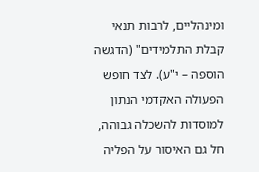ומינהליים, לרבות תנאי קבלת התלמידים" (הדגשה הוספה – י"ע). לצד חופש הפעולה האקדמי הנתון למוסדות להשכלה גבוהה, חל גם האיסור על הפליה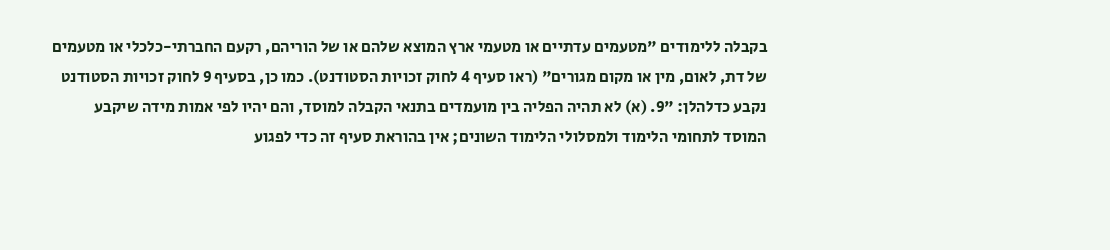בקבלה ללימודים "מטעמים עדתיים או מטעמי ארץ המוצא שלהם או של הוריהם, רקעם החברתי-כלכלי או מטעמים של דת, לאום, מין או מקום מגורים" (ראו סעיף 4 לחוק זכויות הסטודנט). כמו כן, בסעיף 9 לחוק זכויות הסטודנט נקבע כדלהלן: "9. (א) לא תהיה הפליה בין מועמדים בתנאי הקבלה למוסד, והם יהיו לפי אמות מידה שיקבע המוסד לתחומי הלימוד ולמסלולי הלימוד השונים; אין בהוראת סעיף זה כדי לפגוע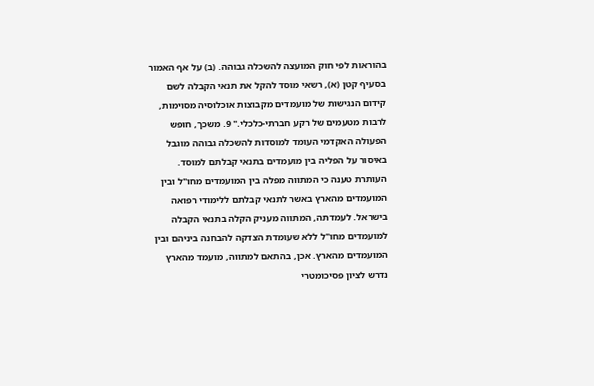בהוראות לפי חוק המועצה להשכלה גבוהה. (ב) על אף האמור בסעיף קטן (א), רשאי מוסד להקל את תנאי הקבלה לשם קידום הנגישות של מועמדים מקבוצות אוכלוסיה מסוימות, לרבות מטעמים של רקע חברתי-כלכלי." 9. משכך, חופש הפעולה האקדמי העומד למוסדות להשכלה גבוהה מוגבל באיסור על הפליה בין מועמדים בתנאי קבלתם למוסד. העותרת טענה כי המתווה מפלה בין המועמדים מחו"ל ובין המועמדים מהארץ באשר לתנאי קבלתם ללימודי רפואה בישראל. לעמדתה, המתווה מעניק הקלה בתנאי הקבלה למועמדים מחו"ל ללא שעומדת הצדקה להבחנה ביניהם ובין המועמדים מהארץ. אכן, בהתאם למתווה, מועמד מהארץ נדרש לציון פסיכומטרי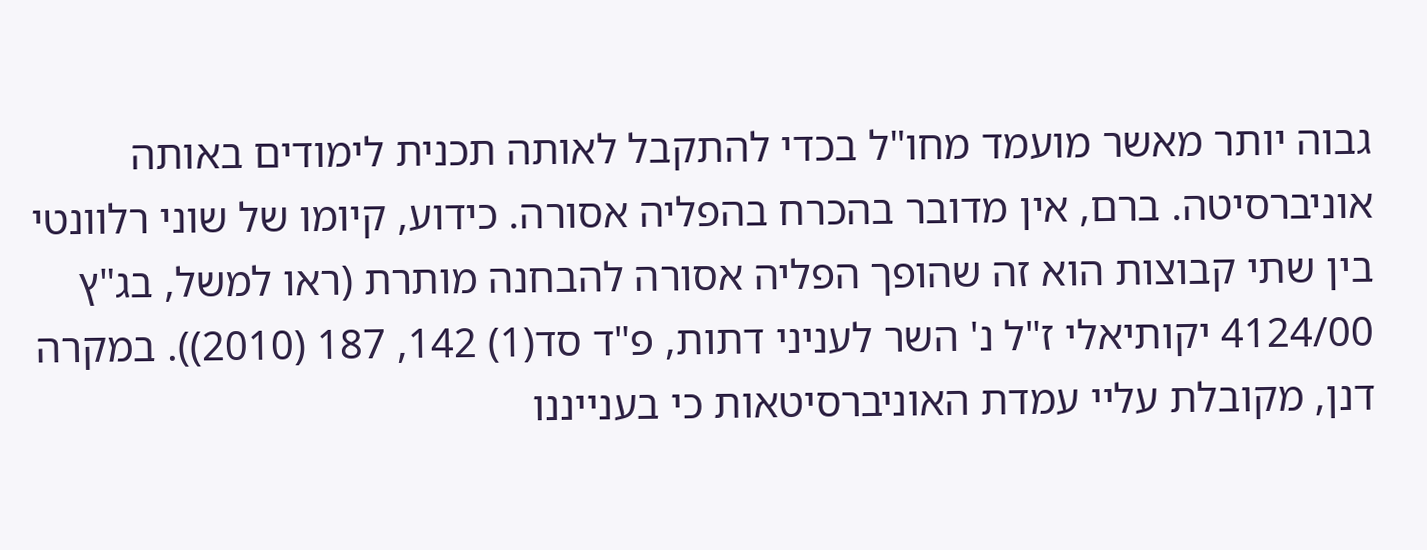גבוה יותר מאשר מועמד מחו"ל בכדי להתקבל לאותה תכנית לימודים באותה אוניברסיטה. ברם, אין מדובר בהכרח בהפליה אסורה. כידוע, קיומו של שוני רלוונטי בין שתי קבוצות הוא זה שהופך הפליה אסורה להבחנה מותרת (ראו למשל, בג"ץ 4124/00 יקותיאלי ז"ל נ' השר לעניני דתות, פ"ד סד(1) 142, 187 (2010)). במקרה דנן, מקובלת עליי עמדת האוניברסיטאות כי בענייננו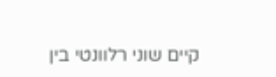קיים שוני רלוונטי בין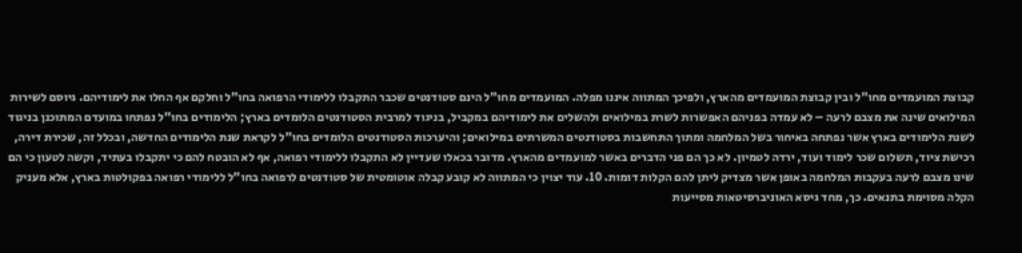קבוצת המועמדים מחו"ל ובין קבוצת המועמדים מהארץ, ולפיכך המתווה איננו מפלה. המועמדים מחו"ל הינם סטודנטים שכבר התקבלו ללימודי הרפואה בחו"ל וחלקם אף החלו את לימודיהם. גיוסם לשירות המילואים שינה את מצבם לרעה – לא עמדה בפניהם האפשרות לשרת במילואים ולהשלים את לימודיהם במקביל, בניגוד למרבית הסטודנטים הלומדים בארץ; הלימודים בחו"ל נפתחו במועדם המתוכנן בניגוד לשנת הלימודים בארץ אשר נפתחה באיחור בשל המלחמה ומתוך התחשבות בסטודנטים המשרתים במילואים; והיערכות הסטודנטים הלומדים בחו"ל לקראת שנת הלימודים החדשה, ובכלל זה, שכירת דירה, רכישת ציוד, תשלום שכר לימוד ועוד, ירדה לטמיון. לא כך הם פני הדברים באשר למועמדים מהארץ. מדובר בכאלו שעדיין לא התקבלו ללימודי רפואה, אף לא הובטח להם כי יתקבלו בעתיד, וקשה לטעון כי הם שינו מצבם לרעה בעקבות המלחמה באופן אשר מצדיק ליתן להם הקלות דומות. 10. עוד יצוין כי המתווה לא קובע קבלה אוטומטית של סטודנטים לרפואה בחו"ל ללימודי רפואה בפקולטות בארץ, אלא מעניק הקלה מסוימת בתנאים. כך, מחד גיסא האוניברסיטאות מסייעות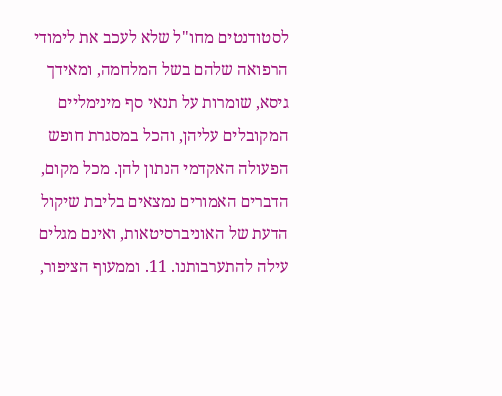לסטודנטים מחו"ל שלא לעכב את לימודי הרפואה שלהם בשל המלחמה, ומאידך גיסא, שומרות על תנאי סף מינימליים המקובלים עליהן, והכל במסגרת חופש הפעולה האקדמי הנתון להן. מכל מקום, הדברים האמורים נמצאים בליבת שיקול הדעת של האוניברסיטאות, ואינם מגלים עילה להתערבותנו. 11. וממעוף הציפור,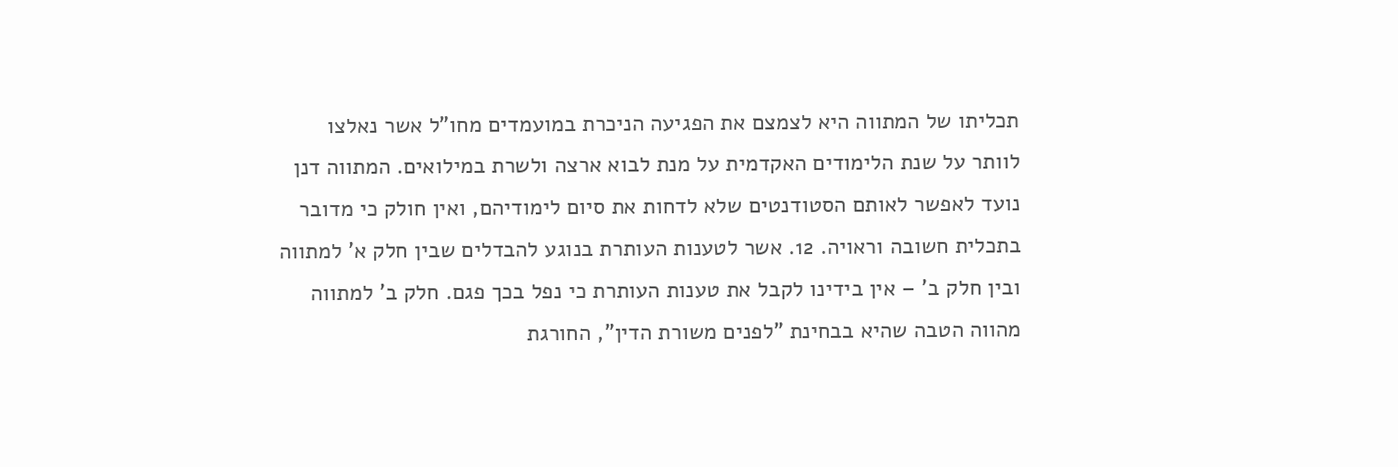תכליתו של המתווה היא לצמצם את הפגיעה הניכרת במועמדים מחו"ל אשר נאלצו לוותר על שנת הלימודים האקדמית על מנת לבוא ארצה ולשרת במילואים. המתווה דנן נועד לאפשר לאותם הסטודנטים שלא לדחות את סיום לימודיהם, ואין חולק כי מדובר בתכלית חשובה וראויה. 12. אשר לטענות העותרת בנוגע להבדלים שבין חלק א' למתווה ובין חלק ב' – אין בידינו לקבל את טענות העותרת כי נפל בכך פגם. חלק ב' למתווה מהווה הטבה שהיא בבחינת "לפנים משורת הדין", החורגת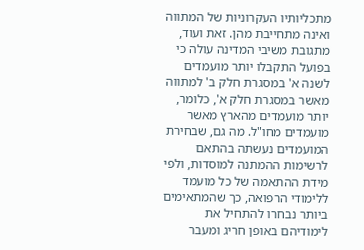מתכליותיו העקרוניות של המתווה ואינה מתחייבת מהן. זאת ועוד, מתגובת משיבי המדינה עולה כי בפועל התקבלו יותר מועמדים לשנה א' במסגרת חלק ב' למתווה מאשר במסגרת חלק א', כלומר, יותר מועמדים מהארץ מאשר מועמדים מחו"ל. מה גם, שבחירת המועמדים נעשתה בהתאם לרשימות ההמתנה למוסדות, ולפי מידת ההתאמה של כל מועמד ללימודי הרפואה, כך שהמתאימים ביותר נבחרו להתחיל את לימודיהם באופן חריג ומעבר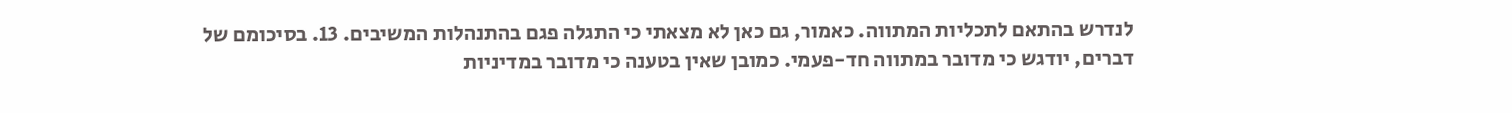לנדרש בהתאם לתכליות המתווה. כאמור, גם כאן לא מצאתי כי התגלה פגם בהתנהלות המשיבים. 13. בסיכומם של דברים, יודגש כי מדובר במתווה חד-פעמי. כמובן שאין בטענה כי מדובר במדיניות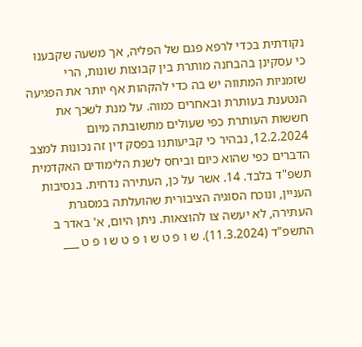נקודתית בכדי לרפא פגם של הפליה, אך משעה שקבענו כי עסקינן בהבחנה מותרת בין קבוצות שונות, הרי שזמניות המתווה יש בה כדי להקהות אף יותר את הפגיעה הנטענת בעותרת ובאחרים כמוה. על מנת לשכך את חששות העותרת כפי שעולים מתשובתה מיום 12.2.2024, נבהיר כי קביעותנו בפסק דין זה נכונות למצב הדברים כפי שהוא כיום וביחס לשנת הלימודים האקדמית תשפ"ד בלבד. 14. אשר על כן, העתירה נדחית. בנסיבות העניין, ונוכח הסוגיה הציבורית שהועלתה במסגרת העתירה, לא יעשה צו להוצאות. ניתן היום, א' באדר ב התשפ"ד (11.3.2024). ש ו פ ט ש ו פ ט ש ו פ ט ___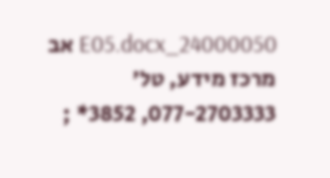24000050_E05.docx אב מרכז מידע, טל' 077-2703333, 3852* ;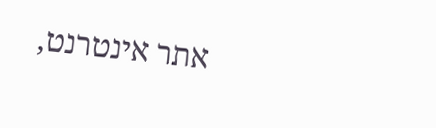אתר אינטרנט,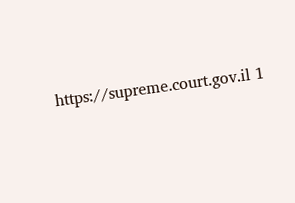https://supreme.court.gov.il 1